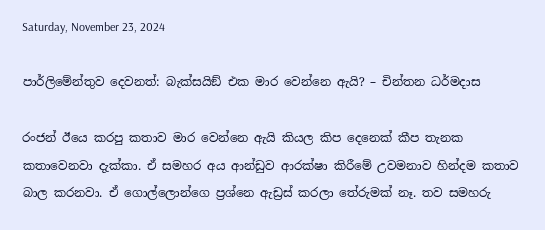Saturday, November 23, 2024

පාර්ලිමේන්තුව දෙවනත්: බැක්සයිඞ් එක මාර වෙන්නෙ ඇයි? – චින්තන ධර්මදාස

රංජන් ඊයෙ කරපු කතාව මාර වෙන්නෙ ඇයි කියල කිප දෙනෙක් කීප තැනක කතාවෙනවා දැක්කා. ඒ සමහර අය ආන්ඩුව ආරක්ෂා කිරීමේ උවමනාව හින්දම කතාව බාල කරනවා. ඒ ගොල්ලොන්ගෙ ප්‍රශ්නෙ ඇඩ්‍රස් කරලා තේරුමක් නෑ. තව සමහරු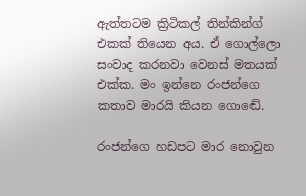ඇත්තටම ක්‍රිටිකල් තින්කින්ග් එකක් තියෙන අය. ඒ ගොල්ලො සංවාද කරනවා වෙනස් මතයක් එක්ක. මං ඉන්නෙ රංජන්ගෙ කතාව මාරයි කියන ගොඬේ.

රංජන්ගෙ හඩපට මාර නොවුන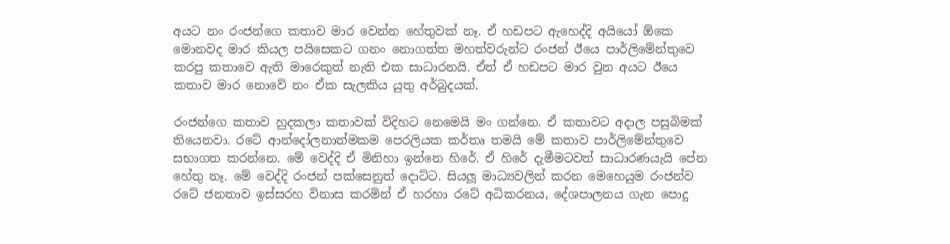අයට නං රංජන්ගෙ කතාව මාර වෙන්න හේතුවක් නෑ. ඒ හඩපට ඇහෙද්දි අයියෝ ඕකෙ මොනවද මාර කියල පයිසෙකට ගනං නොගත්ත මහත්වරුන්ට රංජන් ඊයෙ පාර්ලිමේන්තුවෙ කරපු කතාවෙ ඇති මාරෙකුත් නැති එක සාධාරනයි. ඒත් ඒ හඩපට මාර වුන අයට ඊයෙ කතාව මාර නොවේ නං ඒක සැලකිය යුතු අර්බුදයක්.

රංජන්ගෙ කතාව හුදකලා කතාවක් විදිහට නෙමෙයි මං ගන්නෙ. ඒ කතාවට අදාල පසුබිමක් තියෙනවා. රටේ ආන්දෝලනාත්මකම පෙරලියක කර්තෘ තමයි මේ කතාව පාර්ලිමේන්තුවෙ සභාගත කරන්නෙ. මේ වෙද්දි ඒ මිනිහා ඉන්නෙ හිරේ. ඒ හිරේ දැමීමටවත් සාධාරණයැයි පේන හේතු නෑ. මේ වෙද්දි රංජන් පක්සෙනුත් දොට්ට. සියලූ මාධ්‍යවලින් කරන මෙහෙයුම රංජන්ව රටේ ජනතාව ඉස්සරහ විනාස කරමින් ඒ හරහා රටේ අධිකරනය, දේශපාලනය ගැන පොදු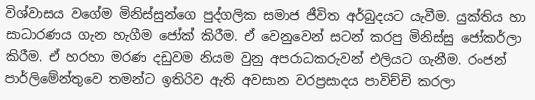විශ්වාසය වගේම මිනිස්සුන්ගෙ පුද්ගලික සමාජ ජීවිත අර්බුදයට යැවීම. යුක්තිය හා සාධාරණය ගැන හැගීම ජෝක් කිරීම. ඒ වෙනුවෙන් සටන් කරපු මිනිස්සු ජෝකර්ලා කිරීම. ඒ හරහා මරණ දඩුවම නියම වුනු අපරාධකරුවන් එලියට ගැනීම. රංජන් පාර්ලිමේන්තුවෙ තමන්ට ඉතිරිව ඇති අවසාන වරප්‍රසාදය පාවිච්චි කරලා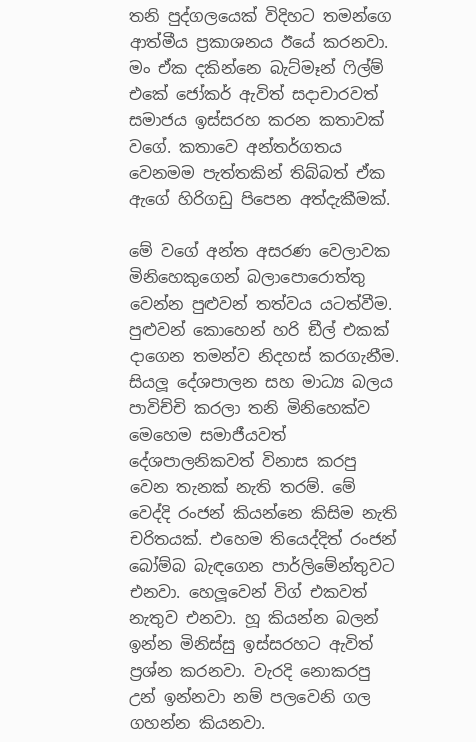තනි පුද්ගලයෙක් විදිහට තමන්ගෙ ආත්මීය ප්‍රකාශනය ඊයේ කරනවා. මං ඒක දකින්නෙ බැට්මෑන් ෆිල්ම් එකේ ජෝකර් ඇවිත් සදාචාරවත් සමාජය ඉස්සරහ කරන කතාවක් වගේ. කතාවෙ අන්තර්ගතය වෙනමම පැත්තකින් තිබ්බත් ඒක ඇගේ හිරිගඩු පිපෙන අත්දැකීමක්.

මේ වගේ අන්ත අසරණ වෙලාවක මිනිහෙකුගෙන් බලාපොරොත්තු වෙන්න පුළුවන් තත්වය යටත්වීම. පුළුවන් කොහෙන් හරි ඞීල් එකක් දාගෙන තමන්ව නිදහස් කරගැනීම. සියලූ දේශපාලන සහ මාධ්‍ය බලය පාවිච්චි කරලා තනි මිනිහෙක්ව මෙහෙම සමාජීයවත් දේශපාලනිකවත් විනාස කරපු වෙන තැනක් නැති තරම්. මේ වෙද්දි රංජන් කියන්නෙ කිසිම නැති චරිතයක්. එහෙම තියෙද්දිත් රංජන් බෝම්බ බැඳගෙන පාර්ලිමේන්තුවට එනවා. හෙලූවෙන් විග් එකවත් නැතුව එනවා. හූ කියන්න බලන් ඉන්න මිනිස්සු ඉස්සරහට ඇවිත් ප්‍රශ්න කරනවා. වැරදි නොකරපු උන් ඉන්නවා නම් පලවෙනි ගල ගහන්න කියනවා.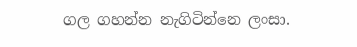ගල ගහන්න නැගිටින්නෙ ලංසා.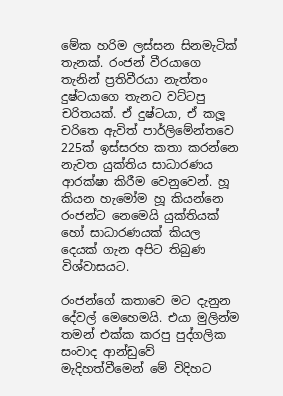මේක හරිම ලස්සන සිනමැටික් තැනක්. රංජන් වීරයාගෙ තැනින් ප්‍රතිවීරයා නැත්තං දුෂ්ටයාගෙ තැනට වට්ටපු චරිතයක්. ඒ දුෂ්ටයා, ඒ කලූ චරිතෙ ඇවිත් පාර්ලිමේන්තවෙ 225ක් ඉස්සරහ කතා කරන්නෙ නැවත යුක්තිය සාධාරණය ආරක්ෂා කිරීම වෙනුවෙන්. හූ කියන හැමෝම හූ කියන්නෙ රංජන්ට නෙමෙයි යුක්තියක් හෝ සාධාරණයක් කියල දෙයක් ගැන අපිට තිබුණ විශ්වාසයට.

රංජන්ගේ කතාවෙ මට දැනුන දේවල් මෙහෙමයි. එයා මුලින්ම තමන් එක්ක කරපු පුද්ගලික සංවාද ආන්ඩුවේ මැදිහත්වීමෙන් මේ විදිහට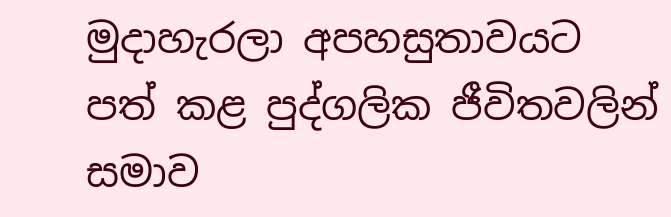මුදාහැරලා අපහසුතාවයට පත් කළ පුද්ගලික ජීවිතවලින් සමාව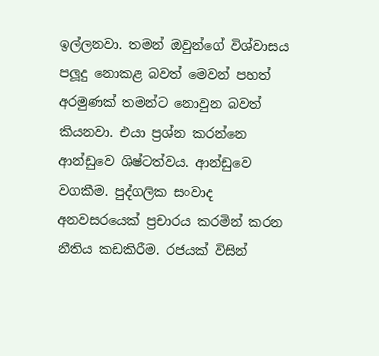ඉල්ලනවා. තමන් ඔවුන්ගේ විශ්වාසය පලූදු නොකළ බවත් මෙවන් පහත් අරමුණක් තමන්ට නොවුන බවත් කියනවා. එයා ප්‍රශ්න කරන්නෙ ආන්ඩුවෙ ශිෂ්ටත්වය. ආන්ඩුවෙ වගකීම. පුද්ගලික සංවාද අනවසරයෙක් ප්‍රචාරය කරමින් කරන නීතිය කඩකිරීම. රජයක් විසින්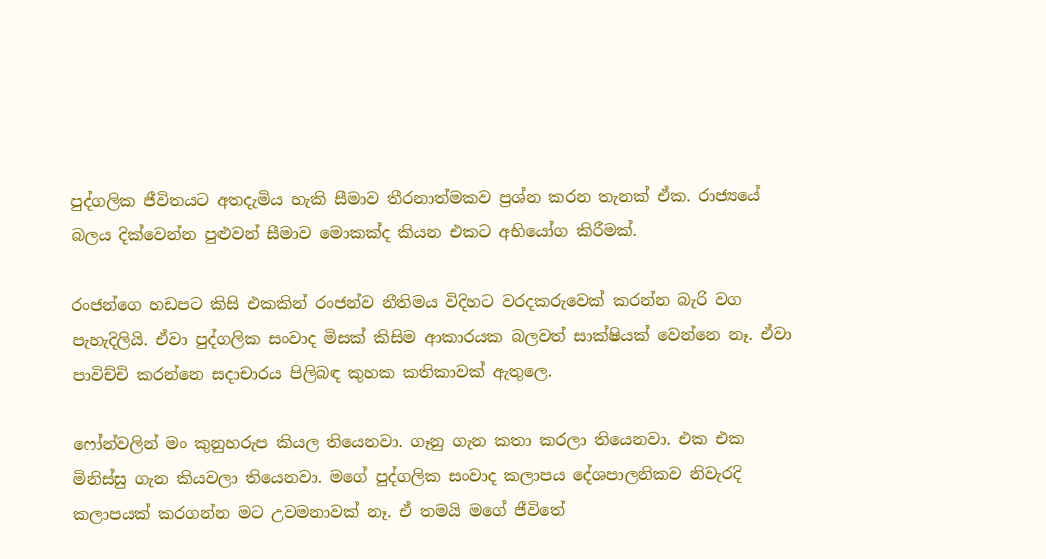පුද්ගලික ජීවිතයට අතදැමිය හැකි සීමාව තීරනාත්මකව ප්‍රශ්න කරන තැනක් ඒක. රාජ්‍යයේ බලය දික්වෙන්න පුළුවන් සීමාව මොකක්ද කියන එකට අභියෝග කිරීමක්.

රංජන්ගෙ හඩපට කිසි එකකින් රංජන්ව නීතිමය විදිහට වරදකරුවෙක් කරන්න බැරි වග පැහැදිලියි. ඒවා පුද්ගලික සංවාද මිසක් කිසිම ආකාරයක බලවත් සාක්ෂියක් වෙන්නෙ නෑ. ඒවා පාවිච්චි කරන්නෙ සදාචාරය පිලිබඳ කුහක කතිකාවක් ඇතුලෙ.

ෆෝන්වලින් මං කුනුහරුප කියල තියෙනවා. ගෑනු ගැන කතා කරලා තියෙනවා. එක එක මිනිස්සු ගැන කියවලා තියෙනවා. මගේ පුද්ගලික සංවාද කලාපය දේශපාලනිකව නිවැරදි කලාපයක් කරගන්න මට උවමනාවක් නෑ. ඒ තමයි මගේ ජීවිතේ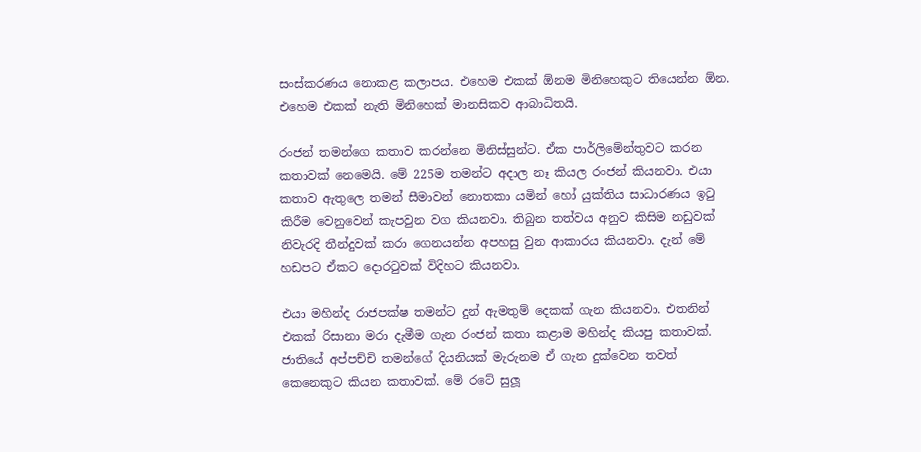සංස්කරණය නොකළ කලාපය. එහෙම එකක් ඕනම මිනිහෙකුට තියෙන්න ඕන. එහෙම එකක් නැති මිනිහෙක් මානසිකව ආබාධිතයි.

රංජන් තමන්ගෙ කතාව කරන්නෙ මිනිස්සුන්ට. ඒක පාර්ලිමේන්තුවට කරන කතාවක් නෙමෙයි. මේ 225ම තමන්ට අදාල නෑ කියල රංජන් කියනවා. එයා කතාව ඇතුලෙ තමන් සීමාවන් නොතකා යමින් හෝ යුක්තිය සාධාරණය ඉටු කිරීම වෙනුවෙන් කැපවුන වග කියනවා. තිබුන තත්වය අනුව කිසිම නඩුවක් නිවැරදි තීන්දුවක් කරා ගෙනයන්න අපහසු වුන ආකාරය කියනවා. දැන් මේ හඩපට ඒකට දොරටුවක් විදිහට කියනවා.

එයා මහින්ද රාජපක්ෂ තමන්ට දුන් ඇමතුම් දෙකක් ගැන කියනවා. එතනින් එකක් රිසානා මරා දැමීම ගැන රංජන් කතා කළාම මහින්ද කියපු කතාවක්. ජාතියේ අප්පච්චි තමන්ගේ දියනියක් මැරුනම ඒ ගැන දුක්වෙන තවත් කෙනෙකුට කියන කතාවක්. මේ රටේ සුලූ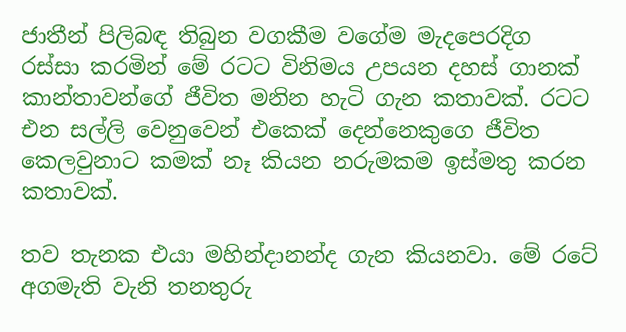ජාතීන් පිලිබඳ තිබුන වගකීම වගේම මැදපෙරදිග රස්සා කරමින් මේ රටට විනිමය උපයන දහස් ගානක් කාන්තාවන්ගේ ජීවිත මනින හැටි ගැන කතාවක්. රටට එන සල්ලි වෙනුවෙන් එකෙක් දෙන්නෙකුගෙ ජීවිත කෙලවුනාට කමක් නෑ කියන නරුමකම ඉස්මතු කරන කතාවක්.

තව තැනක එයා මහින්දානන්ද ගැන කියනවා. මේ රටේ අගමැති වැනි තනතුරු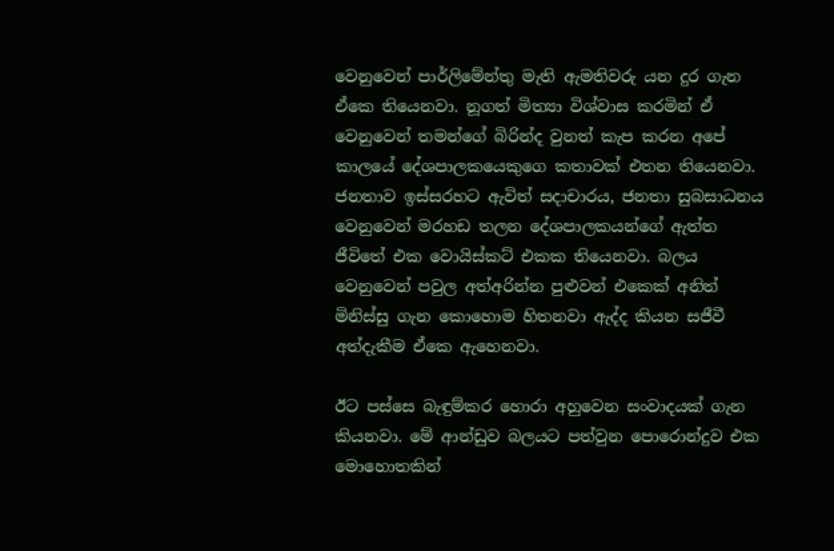වෙනුවෙන් පාර්ලිමේන්තු මැති ඇමතිවරු යන දුර ගැන ඒකෙ තියෙනවා. නූගත් මිත්‍යා විශ්වාස කරමින් ඒ වෙනුවෙන් තමන්ගේ බිරින්ද වුනත් කැප කරන අපේ කාලයේ දේශපාලකයෙකුගෙ කතාවක් එතන තියෙනවා. ජනතාව ඉස්සරහට ඇවිත් සදාචාරය, ජනතා සුබසාධනය වෙනුවෙන් මරහඩ තලන දේශපාලකයන්ගේ ඇත්ත ජීවිතේ එක වොයිස්කට් එකක තියෙනවා. බලය වෙනුවෙන් පවුල අත්අරින්න පුළුවන් එකෙක් අනිත් මිනිස්සු ගැන කොහොම හිතනවා ඇද්ද කියන සජීවී අත්දැකීම ඒකෙ ඇහෙනවා.

ඊට පස්සෙ බැඳුම්කර හොරා අහුවෙන සංවාදයක් ගැන කියනවා. මේ ආන්ඩුව බලයට පත්වුන පොරොන්දුව එක මොහොතකින්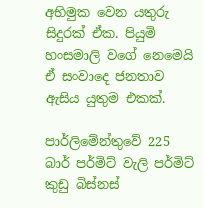අභිමුක වෙන යතුරු සිදුරක් ඒක. පියුමි හංසමාලි වගේ නෙමෙයි ඒ සංවාදෙ ජනතාව ඇසිය යුතුම එකක්.

පාර්ලිමේන්තුවේ 225 බාර් පර්මිට් වැලි පර්මිට් කුඩු බිස්නස්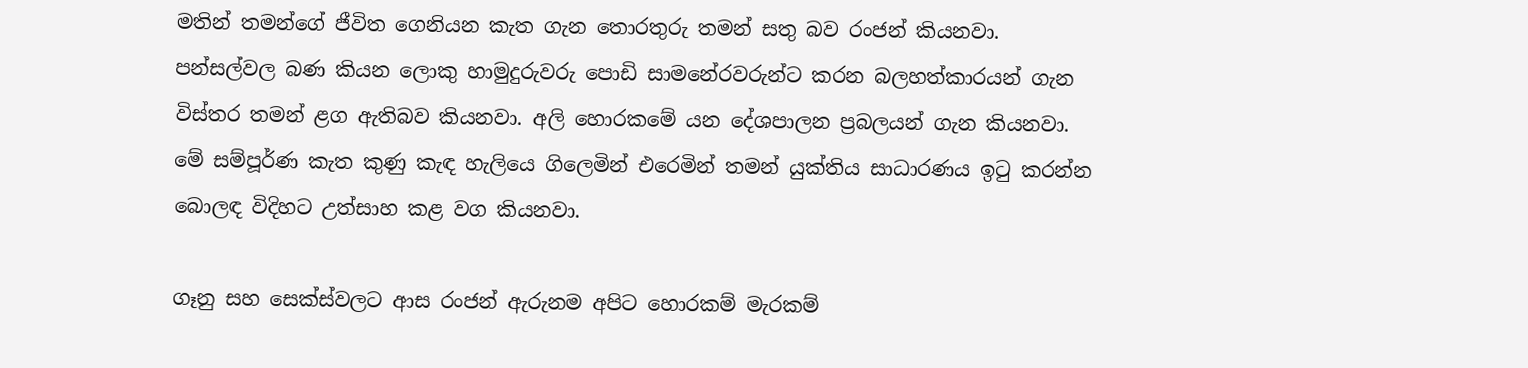මතින් තමන්ගේ ජීවිත ගෙනියන කැත ගැන තොරතුරු තමන් සතු බව රංජන් කියනවා. පන්සල්වල බණ කියන ලොකු හාමුදුරුවරු පොඩි සාමනේරවරුන්ට කරන බලහත්කාරයන් ගැන විස්තර තමන් ළග ඇතිබව කියනවා. අලි හොරකමේ යන දේශපාලන ප්‍රබලයන් ගැන කියනවා. මේ සම්පූර්ණ කැත කුණු කැඳ හැලියෙ ගිලෙමින් එරෙමින් තමන් යුක්තිය සාධාරණය ඉටු කරන්න බොලඳ විදිහට උත්සාහ කළ වග කියනවා.

ගෑනු සහ සෙක්ස්වලට ආස රංජන් ඇරුනම අපිට හොරකම් මැරකම්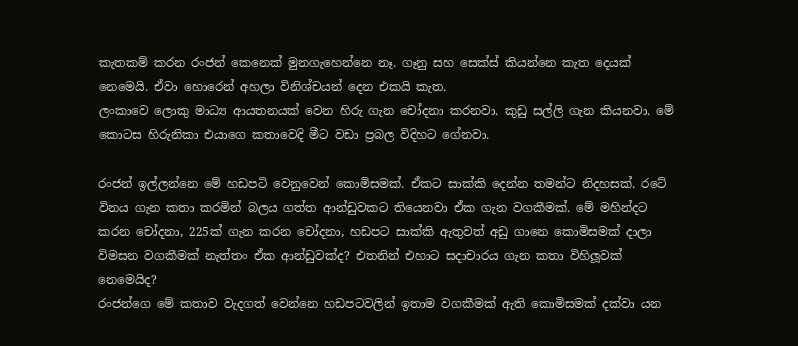කැතකම් කරන රංජන් කෙනෙක් මුනගැහෙන්නෙ නෑ. ගෑනු සහ සෙක්ස් කියන්නෙ කැත දෙයක් නෙමෙයි. ඒවා හොරෙන් අහලා විනිශ්චයන් දෙන එකයි කැත.
ලංකාවෙ ලොකු මාධ්‍ය ආයතනයක් වෙන හිරු ගැන චෝදනා කරනවා. කුඩු සල්ලි ගැන කියනවා. මේ කොටස හිරුනිකා එයාගෙ කතාවෙදි මීට වඩා ප්‍රබල විදිහට ගේනවා.

රංජන් ඉල්ලන්නෙ මේ හඩපටි වෙනුවෙන් කොමිසමක්. ඒකට සාක්කි දෙන්න තමන්ට නිදහසක්. රටේ විනය ගැන කතා කරමින් බලය ගත්ත ආන්ඩුවකට තියෙනවා ඒක ගැන වගකීමක්. මේ මහින්දට කරන චෝදනා, 225ක් ගැන කරන චෝදනා, හඩපට සාක්කි ඇතුවත් අඩු ගානෙ කොමිසමක් දාලා විමසන වගකීමක් නැත්තං ඒක ආන්ඩුවක්ද? එතනින් එහාට සදාචාරය ගැන කතා විහිලූවක් නෙමෙයිද?
රංජන්ගෙ මේ කතාව වැදගත් වෙන්නෙ හඩපටවලින් ඉතාම වගකීමක් ඇති කොමිසමක් දක්වා යන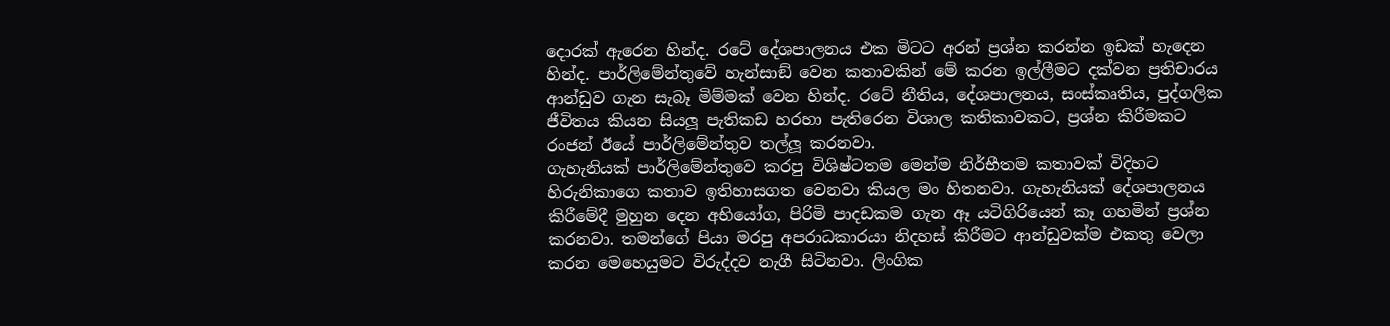දොරක් ඇරෙන හින්ද. රටේ දේශපාලනය එක මිටට අරන් ප්‍රශ්න කරන්න ඉඩක් හැදෙන හින්ද. පාර්ලිමේන්තුවේ හැන්සාඞ් වෙන කතාවකින් මේ කරන ඉල්ලීමට දක්වන ප්‍රතිචාරය ආන්ඩුව ගැන සැබෑ මිම්මක් වෙන හින්ද. රටේ නීතිය, දේශපාලනය, සංස්කෘතිය, පුද්ගලික ජීවිතය කියන සියලූ පැතිකඩ හරහා පැතිරෙන විශාල කතිකාවකට, ප්‍රශ්න කිරීමකට රංජන් ඊයේ පාර්ලිමේන්තුව තල්ලූ කරනවා.
ගැහැනියක් පාර්ලිමේන්තුවෙ කරපු විශිෂ්ටතම මෙන්ම නිර්භීතම කතාවක් විදිහට හිරුනිකාගෙ කතාව ඉතිහාසගත වෙනවා කියල මං හිතනවා. ගැහැනියක් දේශපාලනය කිරීමේදී මුහුන දෙන අභියෝග, පිරිමි පාදඩකම ගැන ඈ යටිගිරියෙන් කෑ ගහමින් ප්‍රශ්න කරනවා. තමන්ගේ පියා මරපු අපරාධකාරයා නිදහස් කිරීමට ආන්ඩුවක්ම එකතු වෙලා කරන මෙහෙයුමට විරුද්දව නැගී සිටිනවා. ලිංගික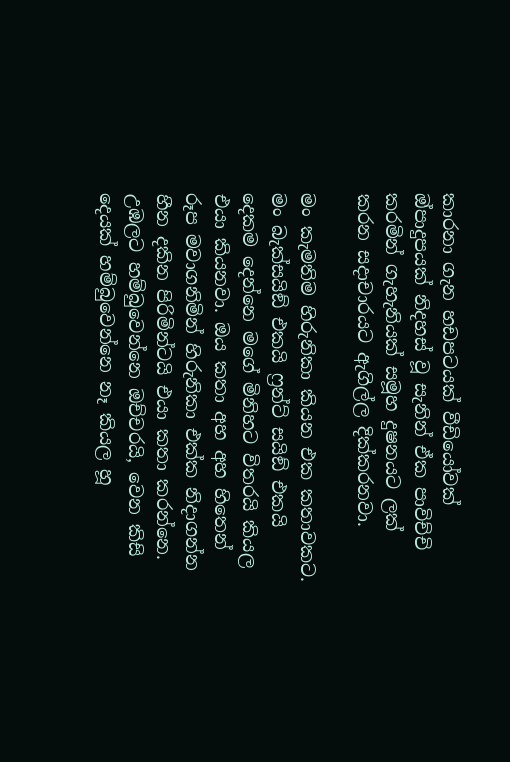කාරනා ගැන හඩපටයක් වීඩියෝවක් ඔ්පාදුපයක් නිදහස් වූ සැනින් ඒක පාවිච්චි කරමින් ගැහැනියක් සමූහ දුෂනයට ලක් කරන සදාචාරයට ඇගිල්ල දික්කරනවා.

මං කැමතිම හිරුනිකා කියන එක කතාවකට. මං බැක්සයිඞ් එකයි ෆ්‍රන්ට් සයිඞ් එකයි දෙකම දෙන්නෙ මගේ මිනිහට විතරයි කියල එයා කියනවා. ඔය කතා අහ අහ හිතෙන් රූප මවාගනිමින් හිරුනිකා එක්ක නිදාගන්න හීන දකින පිරිමින්ටයි එයා කතා කරන්නෙ. උඹලට හම්බුවෙන්නෙ ඔච්චරයි, වෙන කිසි දෙයක් හම්බුවෙන්නෙ නෑ කියල හූ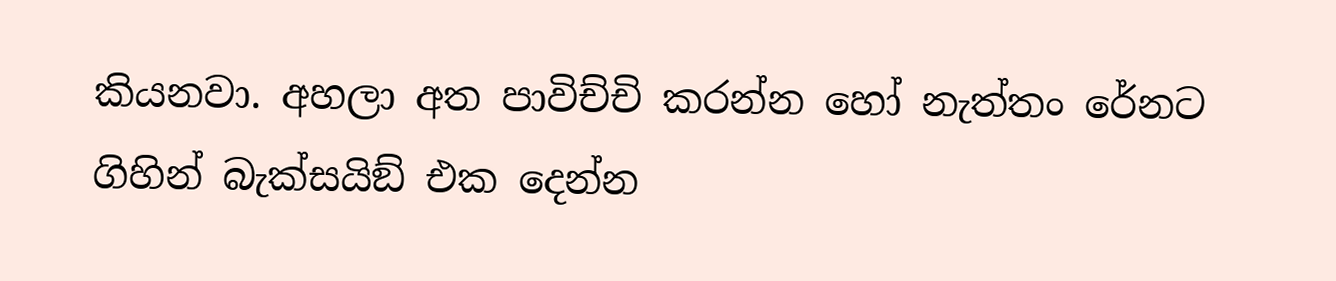කියනවා. අහලා අත පාවිච්චි කරන්න හෝ නැත්තං රේනට ගිහින් බැක්සයිඞ් එක දෙන්න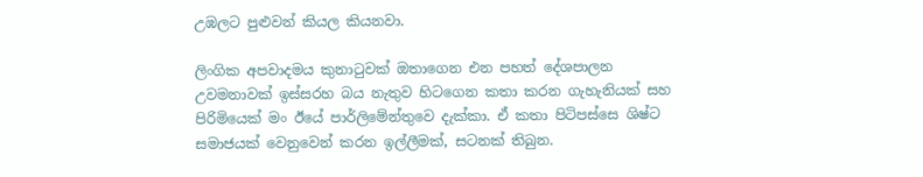උඹලට පුළුවන් කියල කියනවා.

ලිංගික අපවාදමය කුනාටුවක් ඔතාගෙන එන පහත් දේශපාලන උවමනාවක් ඉස්සරහ බය නැතුව හිටගෙන කතා කරන ගැහැනියක් සහ පිරිමියෙක් මං ඊයේ පාර්ලිමේන්තුවෙ දැක්කා. ඒ කතා පිටිපස්සෙ ශිෂ්ට සමාජයක් වෙනුවෙන් කරන ඉල්ලීමක්, සටනක් තිබුන.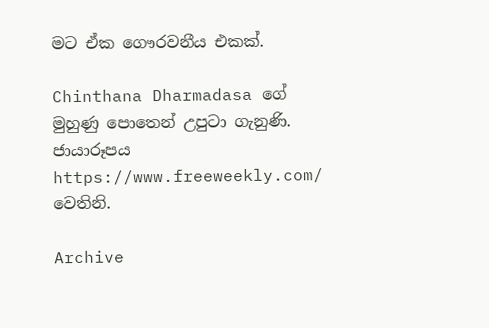මට ඒක ගෞරවනීය එකක්.

Chinthana Dharmadasa ගේ මුහුණු පොතෙන් උපුටා ගැනුණි.
ජායාරූපය https://www.freeweekly.com/ වෙතිනි.

Archive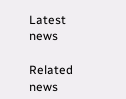Latest news

Related news